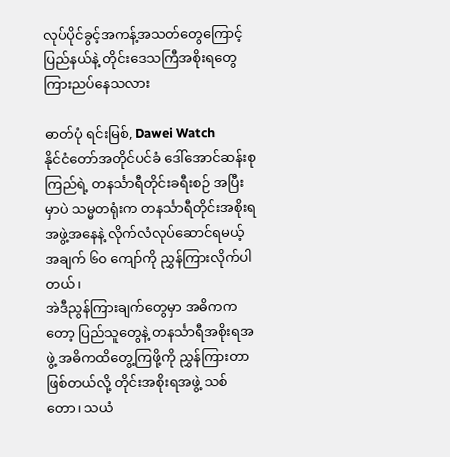လုပ်ပိုင်ခွင့်အကန့်အသတ်တွေကြောင့် ပြည်နယ်နဲ့ တိုင်းဒေသကြီအစိုးရတွေ ကြားညပ်နေသလား

ဓာတ်ပုံ ရင်းမြစ်, Dawei Watch
နိုင်ငံတော်အတိုင်ပင်ခံ ဒေါ်အောင်ဆန်းစုကြည်ရဲ့ တနင်္သာရီတိုင်းခရီးစဉ် အပြီးမှာပဲ သမ္မတရုံးက တနင်္သာရီတိုင်းအစိုးရအဖွဲ့အနေနဲ့ လိုက်လံလုပ်ဆောင်ရမယ့် အချက် ၆၀ ကျော်ကို ညွှန်ကြားလိုက်ပါတယ်၊
အဲဒီညွန်ကြားချက်တွေမှာ အဓိကကတော့ ပြည်သူတွေနဲ့ တနင်္သာရီအစိုးရအဖွဲ့ အဓိကထိတွေ့ကြဖို့ကို ညွှန်ကြားတာ ဖြစ်တယ်လို့ တိုင်းအစိုးရအဖွဲ့ သစ်တော၊ သယံ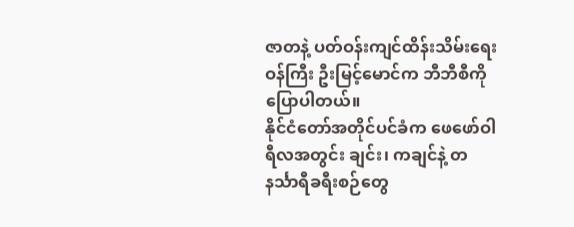ဇာတနဲ့ ပတ်ဝန်းကျင်ထိန်းသိမ်းရေးဝန်ကြီး ဦးမြင့်မောင်က ဘီဘီစီကို ပြောပါတယ်။
နိုင်ငံတော်အတိုင်ပင်ခံက ဖေဖော်ဝါရီလအတွင်း ချင်း၊ ကချင်နဲ့ တနင်္သာရီခရီးစဉ်တွေ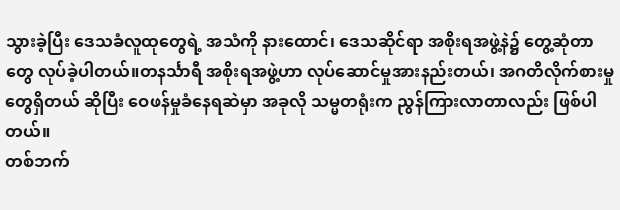သွားခဲ့ပြီး ဒေသခံလူထုတွေရဲ့ အသံကို နားထောင်၊ ဒေသဆိုင်ရာ အစိုးရအဖွဲ့နဲ၌ တွေ့ဆုံတာတွေ လုပ်ခဲ့ပါတယ်။တနင်္သာရီ အစိုးရအဖွဲ့ဟာ လုပ်ဆောင်မှုအားနည်းတယ်၊ အဂတိလိုက်စားမှုတွေရှိတယ် ဆိုပြီး ဝေဖန်မှုခံနေရဆဲမှာ အခုလို သမ္မတရုံးက ညွန်ကြားလာတာလည်း ဖြစ်ပါတယ်။
တစ်ဘက်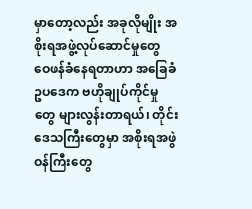မှာတော့လည်း အခုလိုမျိုး အစိုးရအဖွဲ့လုပ်ဆောင်မှုတွေ ဝေဖန်ခံနေရတာဟာ အခြေခံဥပဒေက ဗဟိုချုပ်ကိုင်မှုတွေ များလွန်းတာရယ်၊ တိုင်းဒေသကြီးတွေမှာ အစိုးရအဖွဲဝန်ကြီးတွေ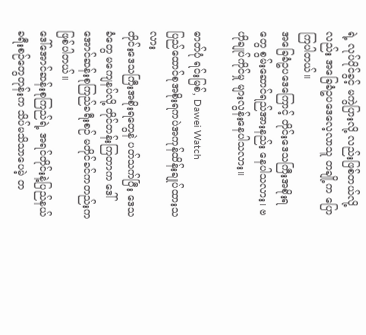ရဲ့ လုပ်ပိုင်ခွင့် မကွဲပြားလို့ လည်းဖြစ်တယ်လို့လည်း အခြေခံဥပဒေလေ့လာသူ တချို့က ပြောကြပါတယ်။
အခြေခံဥပဒေကြောင့် တိုင်းဒေသကြီးအစိုးရတွေ စွမ်းဆောင်ရည်အားနည်း နေပါသလား၊ ဗဟိုချုပ်ကိုင်မှု များလွန်းနေပါသလား။

ဓာတ်ပုံ ရင်းမြစ်, Dawei Watch
ပြည်ထောင်စုအစိုးရကပဲအကုန်ထိန်းချုပ်ထားသလား
တိုင်းဒေသကြီးအစိုးရတွေနဲ ပတ်သက်ပြီး ဒေသခံတွေ မကျေနပ်လို့ တိုင်တန်းကြတာက ဒေါ်အောင်ဆန်းစုကြည်ခရီးစဉ် မတိုင်ခင်ကတည်းက ဖြစ်ပါတယ်။
ဒေါ်အောင်ဆန်းစုကြည်ရဲ့ အရင်တိုင်းနဲ့ပြည်နယ်ခရီးစဉ်တွေတုန်းက သိပ်မသိသာပေမဲ့ တ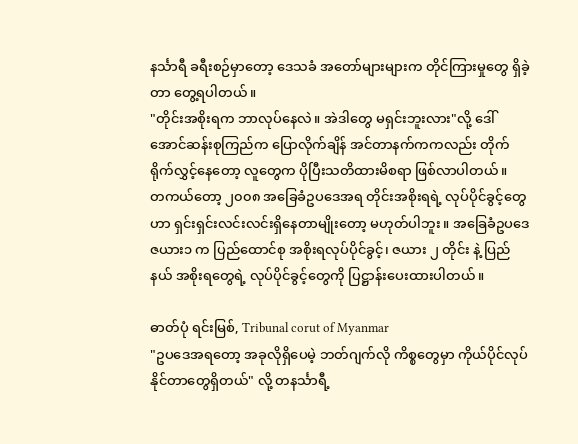နင်္သာရီ ခရီးစဉ်မှာတော့ ဒေသခံ အတော်များများက တိုင်ကြားမှုတွေ ရှိခဲ့တာ တွေ့ရပါတယ်။
"တိုင်းအစိုးရက ဘာလုပ်နေလဲ။ အဲဒါတွေ မရှင်းဘူးလား"လို့ ဒေါ်အောင်ဆန်းစုကြည်က ပြောလိုက်ချိန် အင်တာနက်ကကလည်း တိုက်ရိုက်လွှင့်နေတော့ လူတွေက ပိုပြီးသတိထားမိစရာ ဖြစ်လာပါတယ်။
တကယ်တော့ ၂၀၀၈ အခြေခံဥပဒေအရ တိုင်းအစိုးရရဲ့ လုပ်ပိုင်ခွင့်တွေဟာ ရှင်းရှင်းလင်းလင်းရှိနေတာမျိုးတော့ မဟုတ်ပါဘူး။ အခြေခံဥပဒေ ဇယား၁ က ပြည်ထောင်စု အစိုးရလုပ်ပိုင်ခွင့်၊ ဇယား ၂ တိုင်း နဲ့ ပြည်နယ် အစိုးရတွေရဲ့ လုပ်ပိုင်ခွင့်တွေကို ပြဋ္ဌာန်းပေးထားပါတယ်။

ဓာတ်ပုံ ရင်းမြစ်, Tribunal corut of Myanmar
"ဥပဒေအရတော့ အခုလိုရှိပေမဲ့ ဘတ်ဂျက်လို ကိစ္စတွေမှာ ကိုယ်ပိုင်လုပ်နိုင်တာတွေရှိတယ်" လို့ တနင်္သာရီ့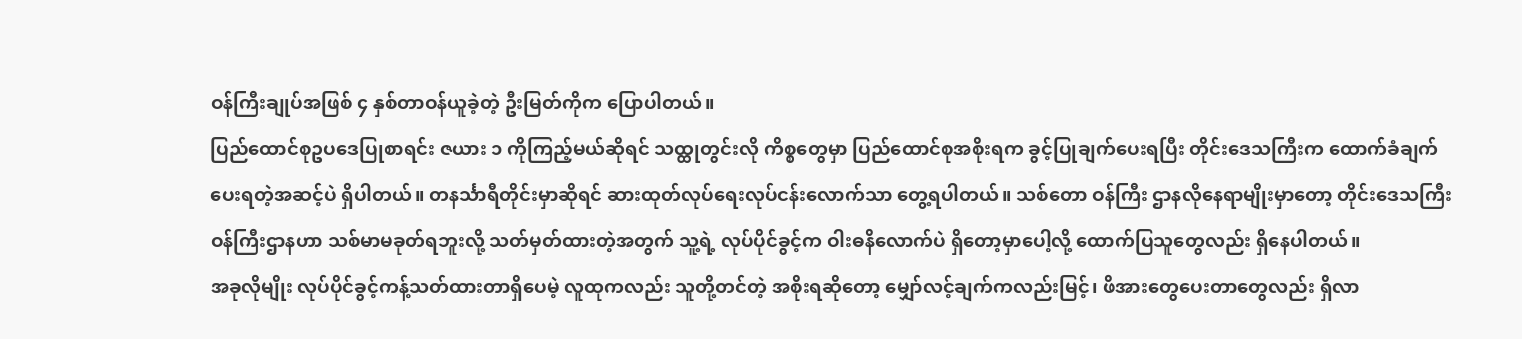ဝန်ကြီးချုပ်အဖြစ် ၄ နှစ်တာဝန်ယူခဲ့တဲ့ ဦးမြတ်ကိုက ပြောပါတယ်။
ပြည်ထောင်စုဥပဒေပြုစာရင်း ဇယား ၁ ကိုကြည့်မယ်ဆိုရင် သထ္ထုတွင်းလို ကိစ္စတွေမှာ ပြည်ထောင်စုအစိုးရက ခွင့်ပြုချက်ပေးရပြီး တိုင်းဒေသကြီးက ထောက်ခံချက်ပေးရတဲ့အဆင့်ပဲ ရှိပါတယ်။ တနင်္သာရီတိုင်းမှာဆိုရင် ဆားထုတ်လုပ်ရေးလုပ်ငန်းလောက်သာ တွေ့ရပါတယ်။ သစ်တော ဝန်ကြီး ဌာနလိုနေရာမျိုးမှာတော့ တိုင်းဒေသကြီးဝန်ကြီးဌာနဟာ သစ်မာမခုတ်ရဘူးလို့ သတ်မှတ်ထားတဲ့အတွက် သူ့ရဲ့ လုပ်ပိုင်ခွင့်က ဝါးဓနိလောက်ပဲ ရှိတော့မှာပေါ့လို့ ထောက်ပြသူတွေလည်း ရှိနေပါတယ်။
အခုလိုမျိုး လုပ်ပိုင်ခွင့်ကန့်သတ်ထားတာရှိပေမဲ့ လူထုကလည်း သူတို့တင်တဲ့ အစိုးရဆိုတော့ မျှော်လင့်ချက်ကလည်းမြင့်၊ ဖိအားတွေပေးတာတွေလည်း ရှိလာ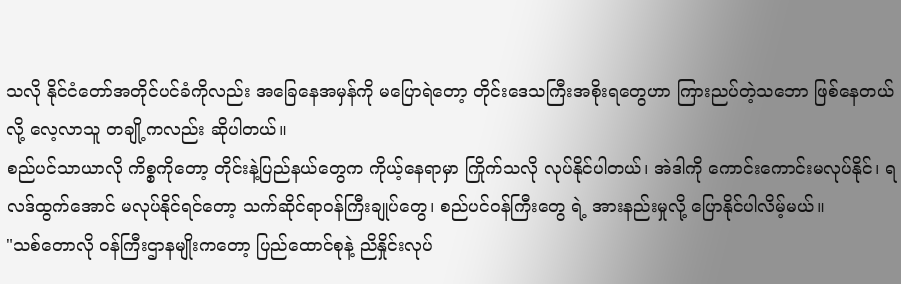သလို နိုင်ငံတော်အတိုင်ပင်ခံကိုလည်း အခြေနေအမှန်ကို မပြောရဲတော့ တိုင်းဒေသကြီးအစိုးရတွေဟာ ကြားညပ်တဲ့သဘော ဖြစ်နေတယ် လို့ လေ့လာသူ တချို့ကလည်း ဆိုပါတယ်။
စည်ပင်သာယာလို ကိစ္စကိုတော့ တိုင်းနဲ့ပြည်နယ်တွေက ကိုယ့်နေရာမှာ ကြိုက်သလို လုပ်နိုင်ပါတယ်၊ အဲဒါကို ကောင်းကောင်းမလုပ်နိုင်၊ ရလဒ်ထွက်အောင် မလုပ်နိုင်ရင်တော့ သက်ဆိုင်ရာဝန်ကြီးချုပ်တွေ၊ စည်ပင်ဝန်ကြီးတွေ ရဲ့ အားနည်းမှုလို့ ပြောနိုင်ပါလိမ့်မယ်။
"သစ်တောလို ဝန်ကြီးဌာနမျိုးကတော့ ပြည်ထောင်စုနဲ့ ညိနှိုင်းလုပ်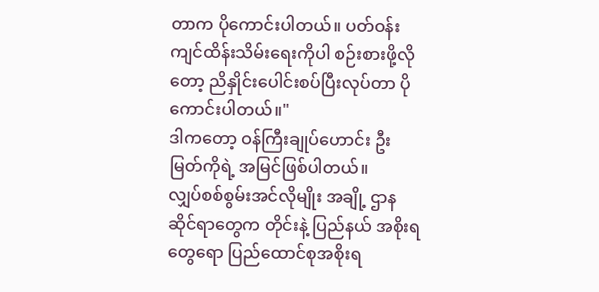တာက ပိုကောင်းပါတယ်။ ပတ်ဝန်းကျင်ထိန်းသိမ်းရေးကိုပါ စဉ်းစားဖို့လိုတော့ ညိနှိုင်းပေါင်းစပ်ပြီးလုပ်တာ ပိုကောင်းပါတယ်။"
ဒါကတော့ ဝန်ကြီးချုပ်ဟောင်း ဦးမြတ်ကိုရဲ့ အမြင်ဖြစ်ပါတယ်။
လျှပ်စစ်စွမ်းအင်လိုမျိုး အချို့ ဌာနဆိုင်ရာတွေက တိုင်းနဲ့ ပြည်နယ် အစိုးရတွေရော ပြည်ထောင်စုအစိုးရ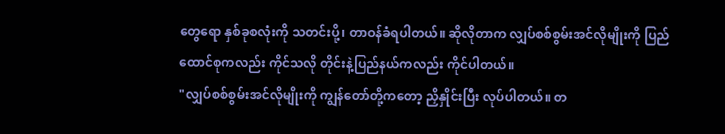တွေရော နှစ်ခုစလုံးကို သတင်းပို့၊ တာဝန်ခံရပါတယ်။ ဆိုလိုတာက လျှပ်စစ်စွမ်းအင်လိုမျိုးကို ပြည်ထောင်စုကလည်း ကိုင်သလို တိုင်းနဲ့ပြည်နယ်ကလည်း ကိုင်ပါတယ်။
"လျှပ်စစ်စွမ်းအင်လိုမျိုးကို ကျွန်တော်တို့ကတော့ ညှိနှိုင်းပြီး လုပ်ပါတယ်။ တ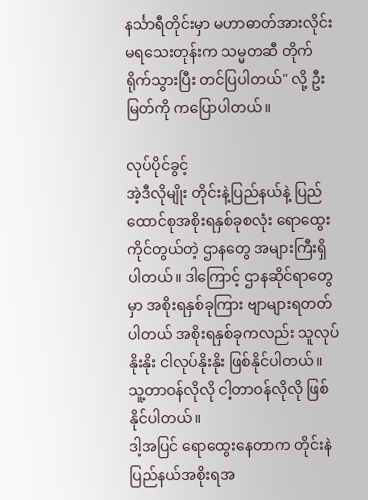နင်္သာရီတိုင်းမှာ မဟာဓာတ်အားလိုင်းမရသေးတုန်းက သမ္မတဆီ တိုက်ရိုက်သွားပြီး တင်ပြပါတယ်" လို့ ဦးမြတ်ကို ကပြောပါတယ်။

လုပ်ပိုင်ခွင့်
အဲ့ဒီလိုမျိုး တိုင်းနဲ့ပြည်နယ်နဲ့ ပြည်ထောင်စုအစိုးရနှစ်ခုစလုံး ရောထွေးကိုင်တွယ်တဲ့ ဌာနတွေ အများကြီးရှိပါတယ်။ ဒါကြောင့် ဌာနဆိုင်ရာတွေမှာ အစိုးရနှစ်ခုကြား ဗျာများရတတ်ပါတယ် အစိုးရနှစ်ခုကလည်း သူလုပ်နိုးနိုး ငါလုပ်နိုးနိုး ဖြစ်နိုင်ပါတယ်။ သူ့တာဝန်လိုလို ငါ့တာဝန်လိုလို ဖြစ်နိုင်ပါတယ်။
ဒါ့အပြင် ရောထွေးနေတာက တိုင်းနဲပြည်နယ်အစိုးရအ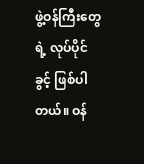ဖွဲ့ဝန်ကြီးတွေရဲ့ လုပ်ပိုင်ခွင့် ဖြစ်ပါတယ်။ ဝန်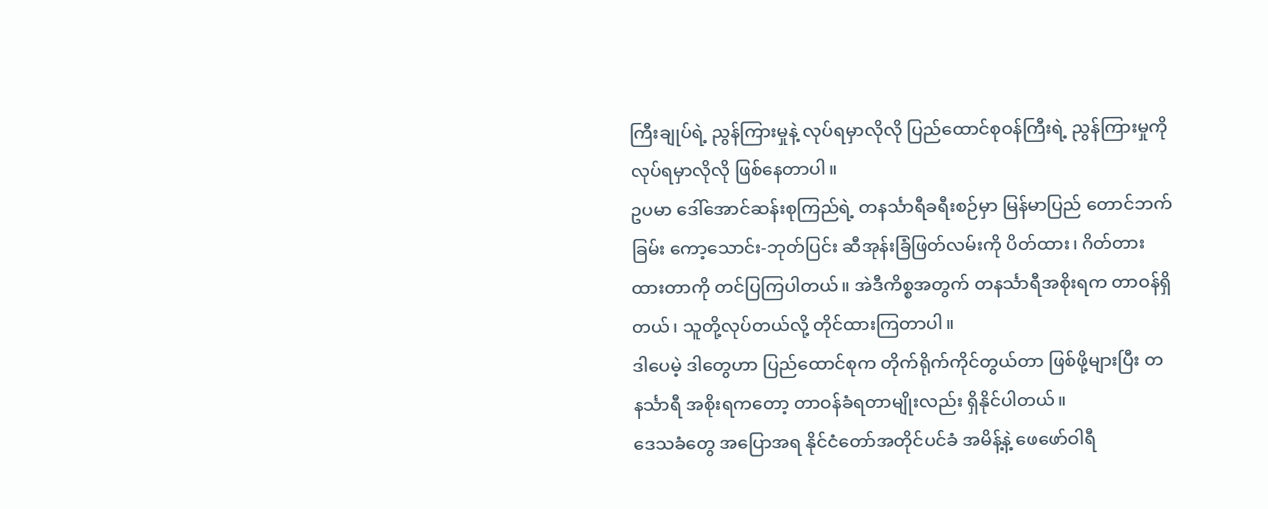ကြီးချုပ်ရဲ့ ညွန်ကြားမှုနဲ့ လုပ်ရမှာလိုလို ပြည်ထောင်စုဝန်ကြီးရဲ့ ညွန်ကြားမှုကို လုပ်ရမှာလိုလို ဖြစ်နေတာပါ။
ဥပမာ ဒေါ်အောင်ဆန်းစုကြည်ရဲ့ တနင်္သာရီခရီးစဉ်မှာ မြန်မာပြည် တောင်ဘက်ခြမ်း ကော့သောင်း-ဘုတ်ပြင်း ဆီအုန်းခြံဖြတ်လမ်းကို ပိတ်ထား၊ ဂိတ်တားထားတာကို တင်ပြကြပါတယ်။ အဲဒီကိစ္စအတွက် တနင်္သာရီအစိုးရက တာဝန်ရှိတယ်၊ သူတို့လုပ်တယ်လို့ တိုင်ထားကြတာပါ။
ဒါပေမဲ့ ဒါတွေဟာ ပြည်ထောင်စုက တိုက်ရိုက်ကိုင်တွယ်တာ ဖြစ်ဖို့များပြီး တနင်္သာရီ အစိုးရကတော့ တာဝန်ခံရတာမျိုးလည်း ရှိနိုင်ပါတယ်။
ဒေသခံတွေ အပြောအရ နိုင်ငံတော်အတိုင်ပင်ခံ အမိန့်နဲ့ ဖေဖော်ဝါရီ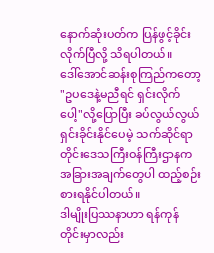နောက်ဆုံးပတ်က ပြန်ဖွင့်ခိုင်းလိုက်ပြီလို့ သိရပါတယ်။
ဒေါ်အောင်ဆန်းစုကြည်ကတော့ "ဥပဒေနဲ့မညီရင် ရှင်းလိုက်ပေါ့"လို့ပြောပြီး ခပ်လွယ်လွယ် ရှင်းခိုင်းနိုင်ပေမဲ့ သက်ဆိုင်ရာ တိုင်းဒေသကြီးဝန်ကြီးဌာနက အခြားအချက်တွေပါ ထည့်စဉ်းစားရနိုင်ပါတယ်။
ဒါမျိုးပြဿနာဟာ ရန်ကုန်တိုင်းမှာလည်း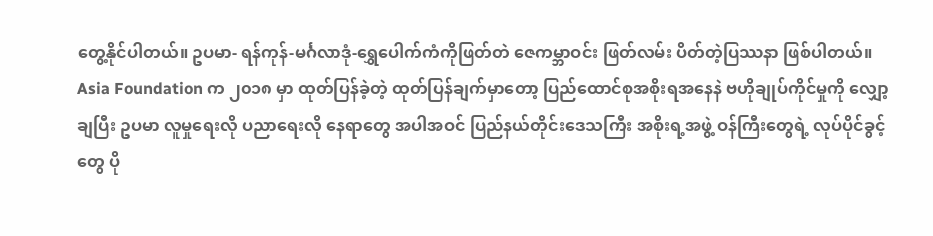တွေ့နိုင်ပါတယ်။ ဥပမာ- ရန်ကုန်-မင်္ဂလာဒုံ-ရွှေပေါက်ကံကိုဖြတ်တဲ ဇေကမ္ဘာဝင်း ဖြတ်လမ်း ပိတ်တဲ့ပြဿနာ ဖြစ်ပါတယ်။
Asia Foundation က ၂၀၁၈ မှာ ထုတ်ပြန်ခဲ့တဲ့ ထုတ်ပြန်ချက်မှာတော့ ပြည်ထောင်စုအစိုးရအနေနဲ ဗဟိုချုပ်ကိုင်မှုကို လျှော့ချပြီး ဥပမာ လူမှုရေးလို ပညာရေးလို နေရာတွေ အပါအဝင် ပြည်နယ်တိုင်းဒေသကြီး အစိုးရ့အဖွဲ့ ဝန်ကြီးတွေရဲ့ လုပ်ပိုင်ခွင့်တွေ ပို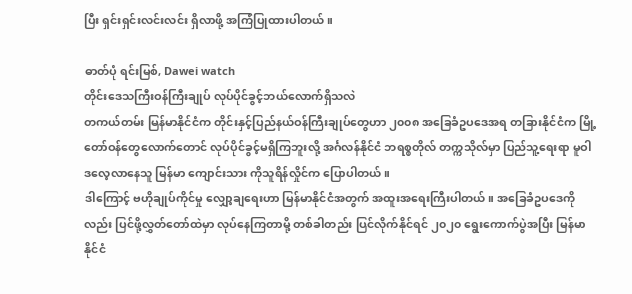ပြီး ရှင်းရှင်းလင်းလင်း ရှိလာဖို့ အကြံပြုထားပါတယ်။

ဓာတ်ပုံ ရင်းမြစ်, Dawei watch
တိုင်းဒေသကြီးဝန်ကြီးချုပ် လုပ်ပိုင်ခွင့်ဘယ်လောက်ရှိသလဲ
တကယ်တမ်း မြန်မာနိုင်ငံက တိုင်းနှင့်ပြည်နယ်ဝန်ကြီးချုပ်တွေဟာ ၂၀၀၈ အခြေခံဥပဒေအရ တခြားနိုင်ငံက မြို့တော်ဝန်တွေလောက်တောင် လုပ်ပိုင်ခွင့်မရှိကြဘူးလို့ အင်္ဂလန်နိုင်ငံ ဘရစ္စတိုလ် တက္ကသိုလ်မှာ ပြည်သူ့ရေးရာ မူဝါဒလေ့လာနေသူ မြန်မာ ကျောင်းသား ကိုသူရိန်လှိုင်က ပြောပါတယ်။
ဒါကြောင့် ဗဟိုချုပ်ကိုင်မှု လျှော့ချရေးဟာ မြန်မာနိုင်ငံအတွက် အထူးအရေးကြီးပါတယ်။ အခြေခံဥပဒေကိုလည်း ပြင်ဖို့လွှတ်တော်ထဲမှာ လုပ်နေကြတာမို့ တစ်ခါတည်း ပြင်လိုက်နိုင်ရင် ၂၀၂၀ ရွေးကောက်ပွဲအပြီး မြန်မာနိုင်ငံ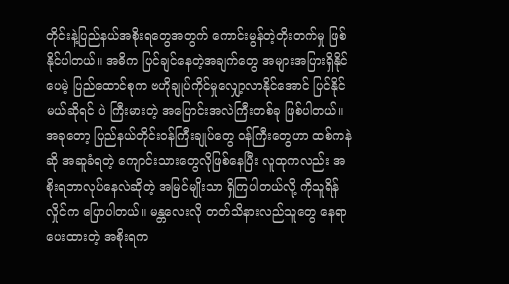တိုင်းနဲ့ပြည်နယ်အစိုးရတွေအတွက် ကောင်းမွန်တဲ့တိုးတက်မှု ဖြစ်နိုင်ပါတယ်။ အဓိက ပြင်ချင်နေတဲ့အချက်တွေ အများအပြားရှိနိုင်ပေမဲ့ ပြည်ထောင်စုက ဗဟိုချုပ်ကိုင်မှုလျှော့လာနိုင်အောင် ပြင်နိုင်မယ်ဆိုရင် ပဲ ကြီးမားတဲ့ အပြောင်းအလဲကြီးတစ်ခု ဖြစ်ပါတယ်။
အခုတော့ ပြည်နယ်တိုင်းဝန်ကြီးချုပ်တွေ ဝန်ကြီးတွေဟာ ထစ်ကနဲဆို အဆူခံရတဲ့ ကျောင်းသားတွေလိုဖြစ်နေပြီး လူထုကလည်း အစိုးရဘာလုပ်နေလဲဆိုတဲ့ အမြင်မျိုးသာ ရှိကြပါတယ်လို့ ကိုသူရိန်လှိုင်က ပြောပါတယ်။ မန္တလေးလို တတ်သိနားလည်သူတွေ နေရာပေးထားတဲ့ အစိုးရက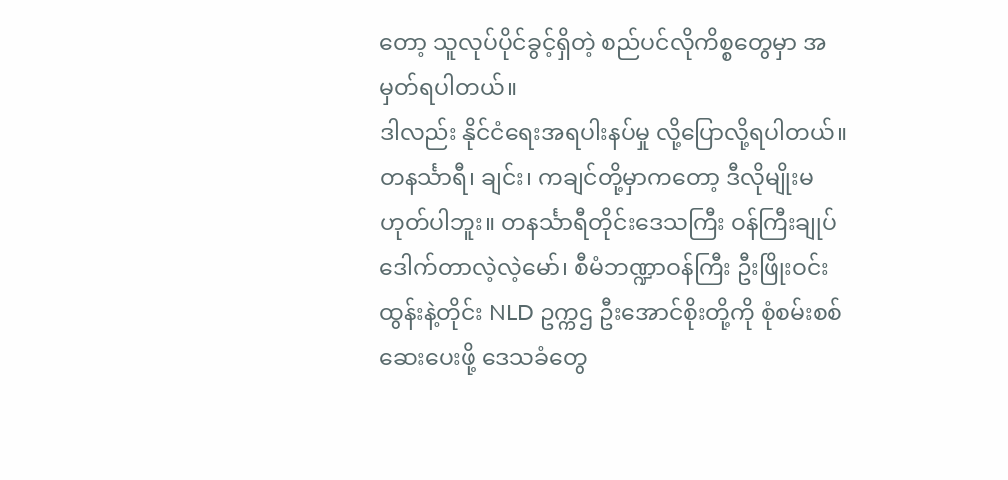တော့ သူလုပ်ပိုင်ခွင့်ရှိတဲ့ စည်ပင်လိုကိစ္စတွေမှာ အမှတ်ရပါတယ်။
ဒါလည်း နိုင်ငံရေးအရပါးနပ်မှု လို့ပြောလို့ရပါတယ်။ တနင်္သာရီ၊ ချင်း၊ ကချင်တို့မှာကတော့ ဒီလိုမျိုးမဟုတ်ပါဘူး။ တနင်္သာရီတိုင်းဒေသကြီး ဝန်ကြီးချုပ် ဒေါက်တာလဲ့လဲ့မော်၊ စီမံဘဏ္ဍာဝန်ကြီး ဦးဖြိုးဝင်းထွန်းနဲ့တိုင်း NLD ဥက္ကဌ ဦးအောင်စိုးတို့ကို စုံစမ်းစစ်ဆေးပေးဖို့ ဒေသခံတွေ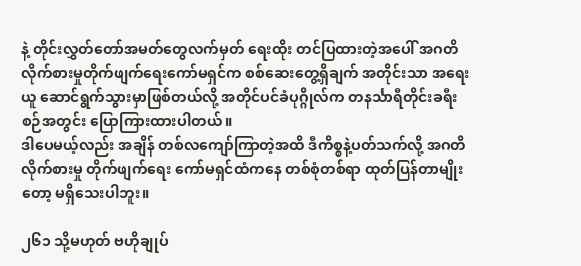နဲ့ တိုင်းလွှတ်တော်အမတ်တွေလက်မှတ် ရေးထိုး တင်ပြထားတဲ့အပေါ် အဂတိ လိုက်စားမှုတိုက်ဖျက်ရေးကော်မရှင်က စစ်ဆေးတွေ့ရှိချက် အတိုင်းသာ အရေးယူ ဆောင်ရွက်သွားမှာဖြစ်တယ်လို့ အတိုင်ပင်ခံပုဂ္ဂိုလ်က တနင်္သာရီတိုင်းခရီးစဉ်အတွင်း ပြောကြားထားပါတယ်။
ဒါပေမယ့်လည်း အချိန် တစ်လကျော်ကြာတဲ့အထိ ဒီကိစ္စနဲ့ပတ်သက်လို့ အဂတိလိုက်စားမှု တိုက်ဖျက်ရေး ကော်မရှင်ထံကနေ တစ်စုံတစ်ရာ ထုတ်ပြန်တာမျိုးတော့ မရှိသေးပါဘူး။

၂၆၁ သို့မဟုတ် ဗဟိုချုပ်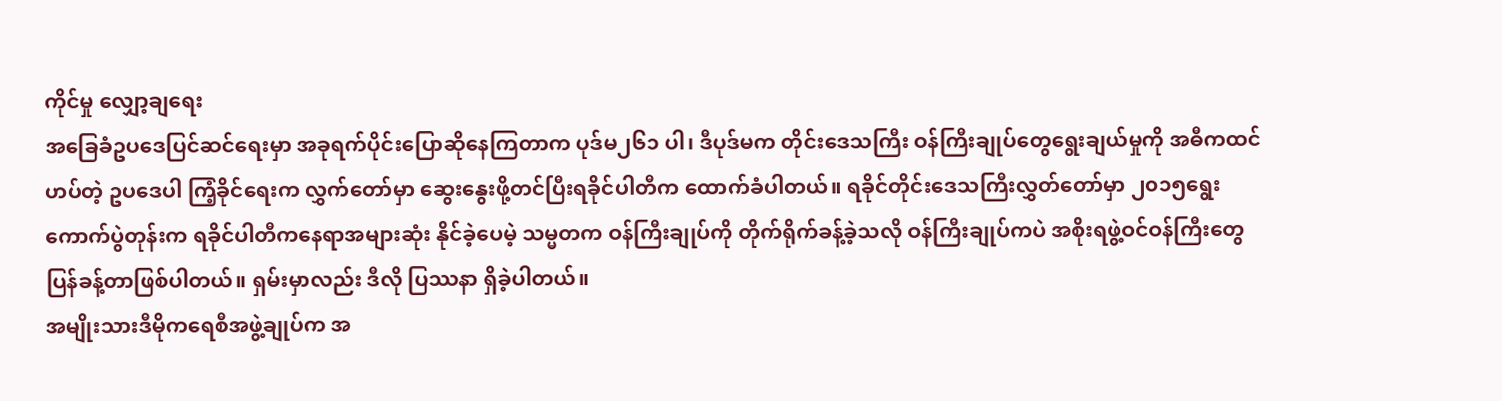ကိုင်မှု လျှော့ချရေး
အခြေခံဥပဒေပြင်ဆင်ရေးမှာ အခုရက်ပိုင်းပြောဆိုနေကြတာက ပုဒ်မ၂၆၁ ပါ၊ ဒီပုဒ်မက တိုင်းဒေသကြီး ဝန်ကြီးချုပ်တွေရွေးချယ်မှုကို အဓီကထင်ဟပ်တဲ့ ဥပဒေပါ ကြံ့ခိုင်ရေးက လွှက်တော်မှာ ဆွေးနွေးဖို့တင်ပြီးရခိုင်ပါတီက ထောက်ခံပါတယ်။ ရခိုင်တိုင်းဒေသကြီးလွှတ်တော်မှာ ၂၀၁၅ရွေးကောက်ပွဲတုန်းက ရခိုင်ပါတီကနေရာအများဆုံး နိုင်ခဲ့ပေမဲ့ သမ္မတက ဝန်ကြီးချုပ်ကို တိုက်ရိုက်ခန့်ခဲ့သလို ဝန်ကြီးချုပ်ကပဲ အစိုးရဖွဲ့ဝင်ဝန်ကြီးတွေ ပြန်ခန့်တာဖြစ်ပါတယ်။ ရှမ်းမှာလည်း ဒီလို ပြဿနာ ရှိခဲ့ပါတယ်။
အမျိုးသားဒီမိုကရေစီအဖွဲ့ချုပ်က အ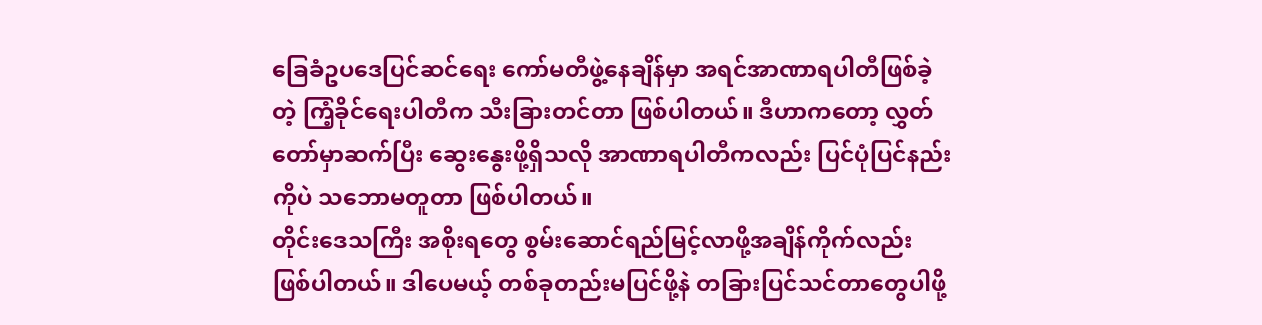ခြေခံဥပဒေပြင်ဆင်ရေး ကော်မတီဖွဲ့နေချိန်မှာ အရင်အာဏာရပါတီဖြစ်ခဲ့တဲ့ ကြံ့ခိုင်ရေးပါတီက သီးခြားတင်တာ ဖြစ်ပါတယ်။ ဒီဟာကတော့ လွှတ်တော်မှာဆက်ပြီး ဆွေးနွေးဖို့ရှိသလို အာဏာရပါတီကလည်း ပြင်ပုံပြင်နည်းကိုပဲ သဘောမတူတာ ဖြစ်ပါတယ်။
တိုင်းဒေသကြီး အစိုးရတွေ စွမ်းဆောင်ရည်မြင့်လာဖို့အချိန်ကိုက်လည်း ဖြစ်ပါတယ်။ ဒါပေမယ့် တစ်ခုတည်းမပြင်ဖို့နဲ တခြားပြင်သင်တာတွေပါဖို့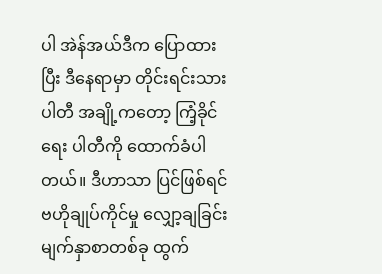ပါ အဲန်အယ်ဒီက ပြောထားပြီး ဒီနေရာမှာ တိုင်းရင်းသားပါတီ အချို့ကတော့ ကြံ့ခိုင်ရေး ပါတီကို ထောက်ခံပါတယ်။ ဒီဟာသာ ပြင်ဖြစ်ရင် ဗဟိုချုပ်ကိုင်မှု လျှော့ချခြင်း မျက်နှာစာတစ်ခု ထွက်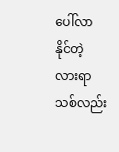ပေါ်လာနိုင်တဲ့ လားရာသစ်လည်း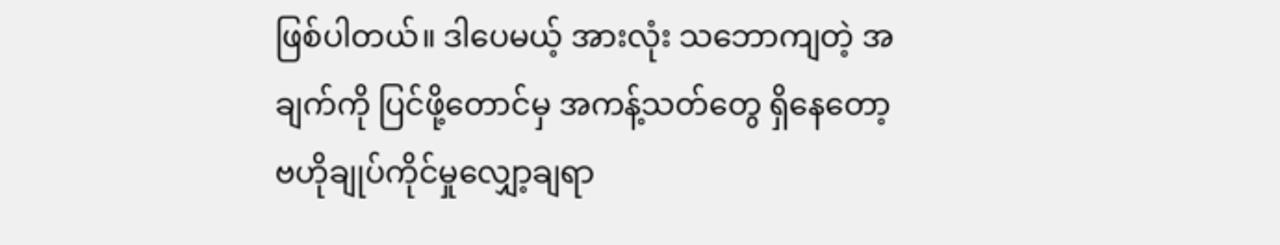ဖြစ်ပါတယ်။ ဒါပေမယ့် အားလုံး သဘောကျတဲ့ အချက်ကို ပြင်ဖို့တောင်မှ အကန့်သတ်တွေ ရှိနေတော့ ဗဟိုချုပ်ကိုင်မှုလျှော့ချရာ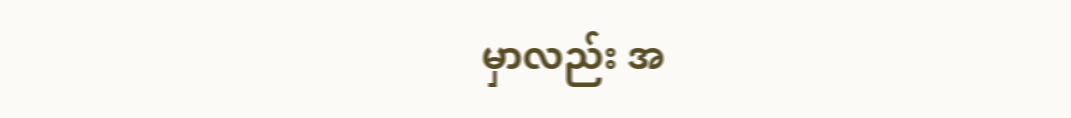မှာလည်း အ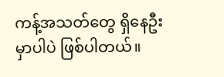ကန့်အသတ်တွေ ရှိနေဦးမှာပါပဲ ဖြစ်ပါတယ်။